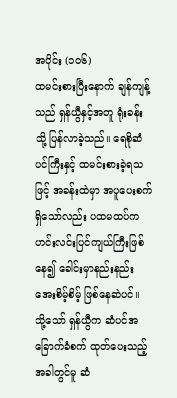အပိုင်း (၁၀၆)
ထမင်းစားပြီးနောက် ချန်ကျန့်သည် ရှန်ယွီနှင့်အတူ ရုံးခန်းသို့ ပြန်လာခဲ့သည်။ ရေစိုဆံပင်ကြီးနှင့် ထမင်းစားခဲ့ရသဖြင့် အခန်းထဲမှာ အပူပေးစက်ရှိသော်လည်း ပထမထပ်က ဟင်းလင်းပြင်ကျယ်ကြီးဖြစ်နေ၍ ခေါင်းမှာနည်းနည်း အေးစိမ့်စိမ့် ဖြစ်နေဆဲပင်။
သို့သော် ရှန်ယွီက ဆံပင်အခြောက်ခံစက် ထုတ်ပေးသည့်အခါတွင်မူ ဆံ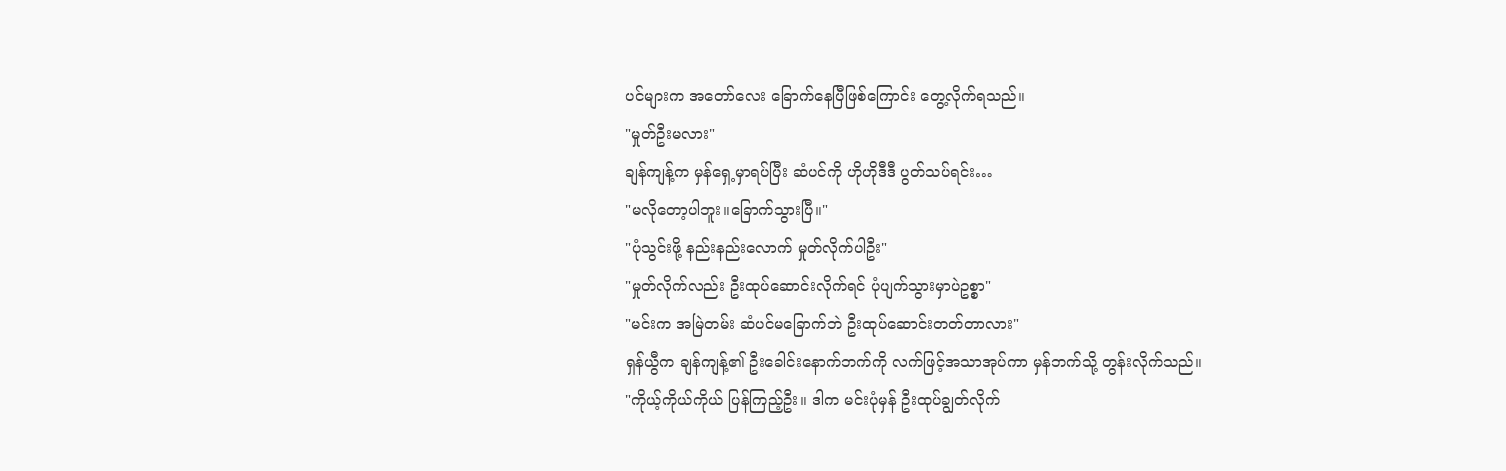ပင်များက အတော်လေး ခြောက်နေပြီဖြစ်ကြောင်း တွေ့လိုက်ရသည်။
"မှုတ်ဦးမလား"
ချန်ကျန့်က မှန်ရှေ့မှာရပ်ပြီး ဆံပင်ကို ဟိုဟိုဒီဒီ ပွတ်သပ်ရင်း…
"မလိုတော့ပါဘူး။ခြောက်သွားပြီ။"
"ပုံသွင်းဖို့ နည်းနည်းလောက် မှုတ်လိုက်ပါဦး"
"မှုတ်လိုက်လည်း ဦးထုပ်ဆောင်းလိုက်ရင် ပုံပျက်သွားမှာပဲဥစ္စာ"
"မင်းက အမြဲတမ်း ဆံပင်မခြောက်ဘဲ ဦးထုပ်ဆောင်းတတ်တာလား"
ရှန်ယွီက ချန်ကျန့်၏ ဦးခေါင်းနောက်ဘက်ကို လက်ဖြင့်အသာအုပ်ကာ မှန်ဘက်သို့ တွန်းလိုက်သည်။
"ကိုယ့်ကိုယ်ကိုယ် ပြန်ကြည့်ဦး။ ဒါက မင်းပုံမှန် ဦးထုပ်ချွတ်လိုက်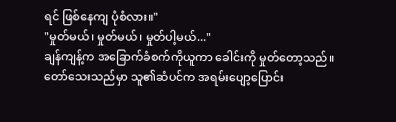ရင် ဖြစ်နေကျ ပုံစံလား။"
"မှုတ်မယ်၊ မှုတ်မယ်၊ မှုတ်ပါ့မယ်..."
ချန်ကျန့်က အခြောက်ခံစက်ကိုယူကာ ခေါင်းကို မှုတ်တော့သည်။ တော်သေးသည်မှာ သူ၏ဆံပင်က အရမ်းပျော့ပြောင်း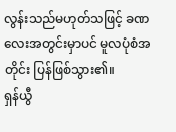လွန်းသည်မဟုတ်သဖြင့် ခဏလေးအတွင်းမှာပင် မူလပုံစံအတိုင်း ပြန်ဖြစ်သွား၏။
ရှန်ယွီ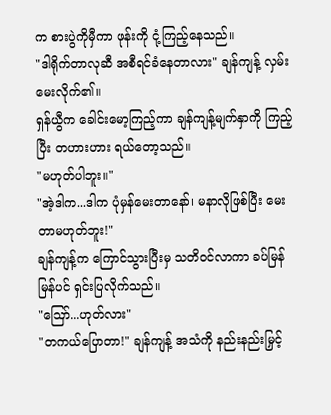က စားပွဲကိုမှီကာ ဖုန်းကို ငုံ့ကြည့်နေသည်။
"ဒါရိုက်တာလုဆီ အစီရင်ခံနေတာလား" ချန်ကျန့် လှမ်းမေးလိုက်၏။
ရှန်ယွီက ခေါင်းမော့ကြည့်ကာ ချန်ကျန့်မျက်နှာကို ကြည့်ပြီး တဟားဟား ရယ်တော့သည်။
"မဟုတ်ပါဘူး။"
"အဲ့ဒါက...ဒါက ပုံမှန်မေးတာနော်၊ မနာလိုဖြစ်ပြီး မေးတာမဟုတ်ဘူး!"
ချန်ကျန့်က ကြောင်သွားပြီးမှ သတိဝင်လာကာ ခပ်မြန်မြန်ပင် ရှင်းပြလိုက်သည်။
"ဪ...ဟုတ်လား"
"တကယ်ပြောတာ!" ချန်ကျန့် အသံကို နည်းနည်းမြှင့်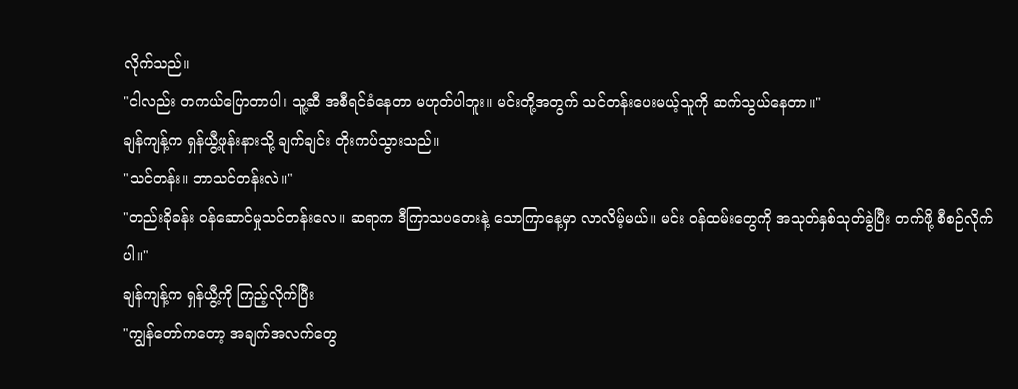လိုက်သည်။
"ငါလည်း တကယ်ပြောတာပါ၊ သူ့ဆီ အစီရင်ခံနေတာ မဟုတ်ပါဘူး။ မင်းတို့အတွက် သင်တန်းပေးမယ့်သူကို ဆက်သွယ်နေတာ။"
ချန်ကျန့်က ရှန်ယွီ့ဖုန်းနားသို့ ချက်ချင်း တိုးကပ်သွားသည်။
"သင်တန်း။ ဘာသင်တန်းလဲ။"
"တည်းခိုခန်း ဝန်ဆောင်မှုသင်တန်းလေ။ ဆရာက ဒီကြာသပတေးနဲ့ သောကြာနေ့မှာ လာလိမ့်မယ်။ မင်း ဝန်ထမ်းတွေကို အသုတ်နှစ်သုတ်ခွဲပြီး တက်ဖို့ စီစဉ်လိုက်ပါ။"
ချန်ကျန့်က ရှန်ယွီ့ကို ကြည့်လိုက်ပြီး
"ကျွန်တော်ကတော့ အချက်အလက်တွေ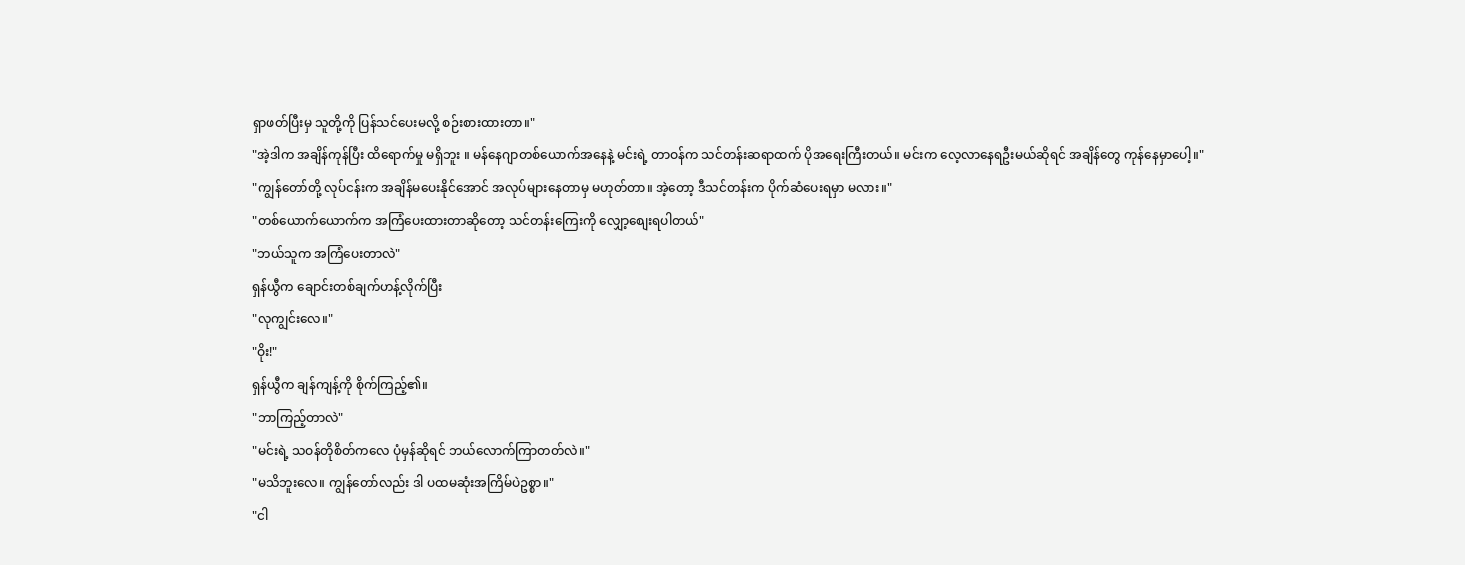ရှာဖတ်ပြီးမှ သူတို့ကို ပြန်သင်ပေးမလို့ စဉ်းစားထားတာ။"
"အဲ့ဒါက အချိန်ကုန်ပြီး ထိရောက်မှု မရှိဘူး ။ မန်နေဂျာတစ်ယောက်အနေနဲ့ မင်းရဲ့ တာဝန်က သင်တန်းဆရာထက် ပိုအရေးကြီးတယ်။ မင်းက လေ့လာနေရဦးမယ်ဆိုရင် အချိန်တွေ ကုန်နေမှာပေါ့။"
"ကျွန်တော်တို့ လုပ်ငန်းက အချိန်မပေးနိုင်အောင် အလုပ်များနေတာမှ မဟုတ်တာ။ အဲ့တော့ ဒီသင်တန်းက ပိုက်ဆံပေးရမှာ မလား။"
"တစ်ယောက်ယောက်က အကြံပေးထားတာဆိုတော့ သင်တန်းကြေးကို လျှော့စျေးရပါတယ်"
"ဘယ်သူက အကြံပေးတာလဲ"
ရှန်ယွီက ချောင်းတစ်ချက်ဟန့်လိုက်ပြီး
"လုကျွင်းလေ။"
"ဝိုး!"
ရှန်ယွီက ချန်ကျန့်ကို စိုက်ကြည့်၏။
"ဘာကြည့်တာလဲ"
"မင်းရဲ့ သဝန်တိုစိတ်ကလေ ပုံမှန်ဆိုရင် ဘယ်လောက်ကြာတတ်လဲ။"
"မသိဘူးလေ။ ကျွန်တော်လည်း ဒါ ပထမဆုံးအကြိမ်ပဲဥစ္စာ။"
"ငါ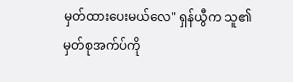မှတ်ထားပေးမယ်လေ" ရှန်ယွီက သူ၏ မှတ်စုအက်ပ်ကို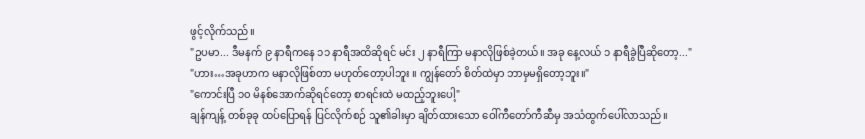ဖွင့်လိုက်သည်။
"ဥပမာ... ဒီမနက် ၉ နာရီကနေ ၁၁ နာရီအထိဆိုရင် မင်း ၂ နာရီကြာ မနာလိုဖြစ်ခဲ့တယ်။ အခု နေ့လယ် ၁ နာရီခွဲပြီဆိုတော့..."
"ဟား…အခုဟာက မနာလိုဖြစ်တာ မဟုတ်တော့ပါဘူး ။ ကျွန်တော် စိတ်ထဲမှာ ဘာမှမရှိတော့ဘူး။"
"ကောင်းပြီ ၁၀ မိနစ်အောက်ဆိုရင်တော့ စာရင်းထဲ မထည့်ဘူးပေါ့"
ချန်ကျန့် တစ်ခုခု ထပ်ပြောရန် ပြင်လိုက်စဉ် သူ၏ခါးမှာ ချိတ်ထားသော ဝေါ်ကီတော်ကီဆီမှ အသံထွက်ပေါ်လာသည်။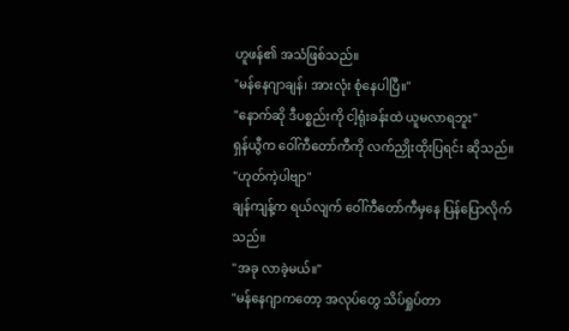ဟူဖန်၏ အသံဖြစ်သည်။
"မန်နေဂျာချန်၊ အားလုံး စုံနေပါပြီ။"
"နောက်ဆို ဒီပစ္စည်းကို ငါ့ရုံးခန်းထဲ ယူမလာရဘူး"
ရှန်ယွီက ဝေါ်ကီတော်ကီကို လက်ညှိုးထိုးပြရင်း ဆိုသည်။
"ဟုတ်ကဲ့ပါဗျာ"
ချန်ကျန့်က ရယ်လျက် ဝေါ်ကီတော်ကီမှနေ ပြန်ပြောလိုက်သည်။
"အခု လာခဲ့မယ်။"
"မန်နေဂျာကတော့ အလုပ်တွေ သိပ်ရှုပ်တာ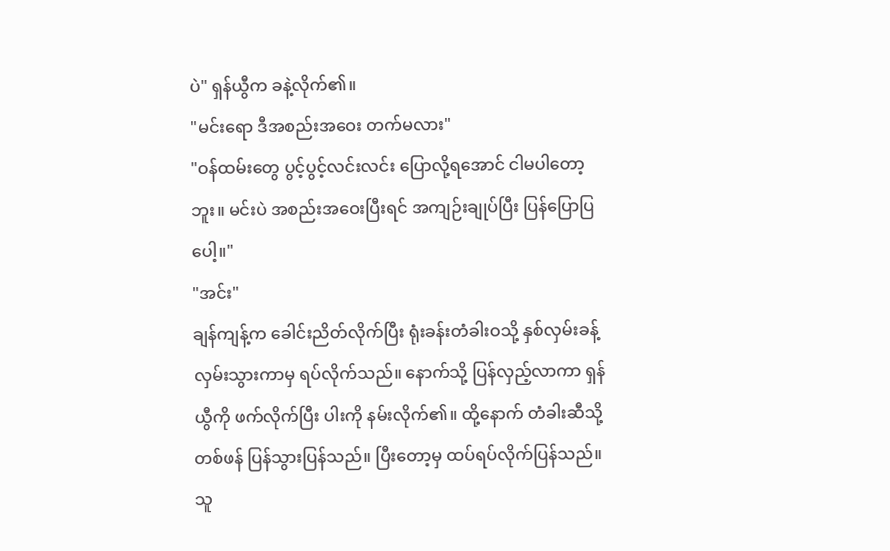ပဲ" ရှန်ယွီက ခနဲ့လိုက်၏။
"မင်းရော ဒီအစည်းအဝေး တက်မလား"
"ဝန်ထမ်းတွေ ပွင့်ပွင့်လင်းလင်း ပြောလို့ရအောင် ငါမပါတော့ဘူး။ မင်းပဲ အစည်းအဝေးပြီးရင် အကျဉ်းချုပ်ပြီး ပြန်ပြောပြပေါ့။"
"အင်း"
ချန်ကျန့်က ခေါင်းညိတ်လိုက်ပြီး ရုံးခန်းတံခါးဝသို့ နှစ်လှမ်းခန့် လှမ်းသွားကာမှ ရပ်လိုက်သည်။ နောက်သို့ ပြန်လှည့်လာကာ ရှန်ယွီကို ဖက်လိုက်ပြီး ပါးကို နမ်းလိုက်၏။ ထို့နောက် တံခါးဆီသို့ တစ်ဖန် ပြန်သွားပြန်သည်။ ပြီးတော့မှ ထပ်ရပ်လိုက်ပြန်သည်။
သူ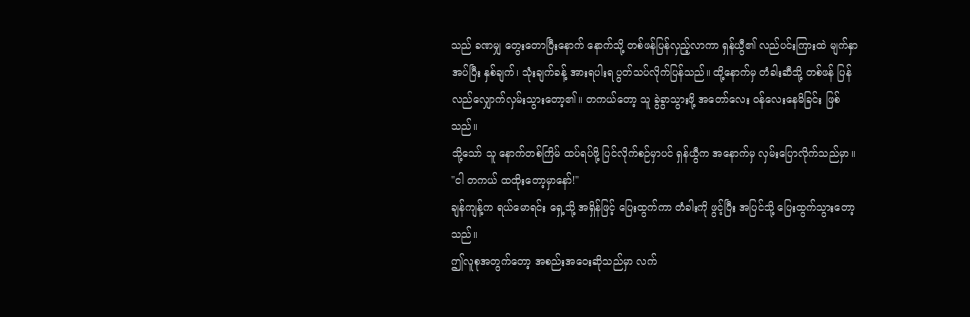သည် ခဏမျှ တွေးတောပြီးနောက် နောက်သို့ တစ်ဖန်ပြန်လှည့်လာကာ ရှန်ယွီ၏ လည်ပင်းကြားထဲ မျက်နှာအပ်ပြီး နှစ်ချက်၊ သုံးချက်ခန့် အားရပါးရ ပွတ်သပ်လိုက်ပြန်သည်။ ထို့နောက်မှ တံခါးဆီသို့ တစ်ဖန် ပြန်လည်လျှောက်လှမ်းသွားတော့၏။ တကယ်တော့ သူ ခွဲခွာသွားဖို့ အတော်လေး ဝန်လေးနေမိခြင်း ဖြစ်သည်။
သို့သော် သူ နောက်တစ်ကြိမ် ထပ်ရပ်ဖို့ ပြင်လိုက်စဉ်မှာပင် ရှန်ယွီက အနောက်မှ လှမ်းပြောလိုက်သည်မှာ။
"ငါ တကယ် ထထိုးတော့မှာနော်!"
ချန်ကျန့်က ရယ်မောရင်း ရှေ့သို့ အရှိန်ဖြင့် ပြေးထွက်ကာ တံခါးကို ဖွင့်ပြီး အပြင်သို့ ပြေးထွက်သွားတော့သည်။
ဤလူစုအတွက်တော့ အစည်းအဝေးဆိုသည်မှာ လက်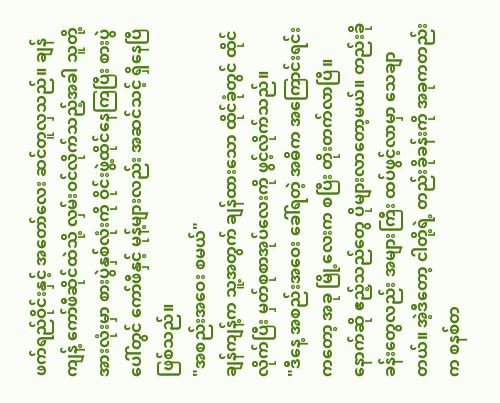ဖက်ရည်ဝိုင်းနှင့် အတော်လေး ဆင်တူလှသည်။ ချန်ကျန့် ကော်ဖီဆိုင်ထဲသို့ လှမ်းဝင်လိုက်သည့်အခါ သူတို့အားလုံးမှာ စားပွဲနှစ်လုံးကို ဝိုင်းဖွဲ့ထိုင်နေကြပြီး စားပွဲပေါ်တွင် ကော်ဖီနှင့် မုန့်များလည်း အဆင်သင့် ရှိနေပြီဖြစ်သည်။
"အစည်းအဝေး စမယ်"
ချန်ကျန့်က သူ့အတွက် ချန်ထားသော ထိုင်ခုံတွင် ထိုင်လိုက်ပြီး မှတ်စုစာအုပ်လေးကို ဖွင့်လိုက်သည်။
"ဒီနေ့ အစည်းအဝေး ခေါ်ရတဲ့ အဓိက အကြောင်းရင်းကတော့ အခု မြို့လေးက စပြီး တိုးတက်လာပြီ။ နောက်ဆို ဧည့်သည်တွေ ပိုများလာတော့မယ်။ တည်းခိုခန်းတွေလည်း အများကြီး ထပ်ဖွင့်လာမှာ သေချာတယ်။ အဲ့ဒီတော့ ငါတို့ရဲ့ တည်းခိုခန်းကို အခုကတည်းက စနစ်တ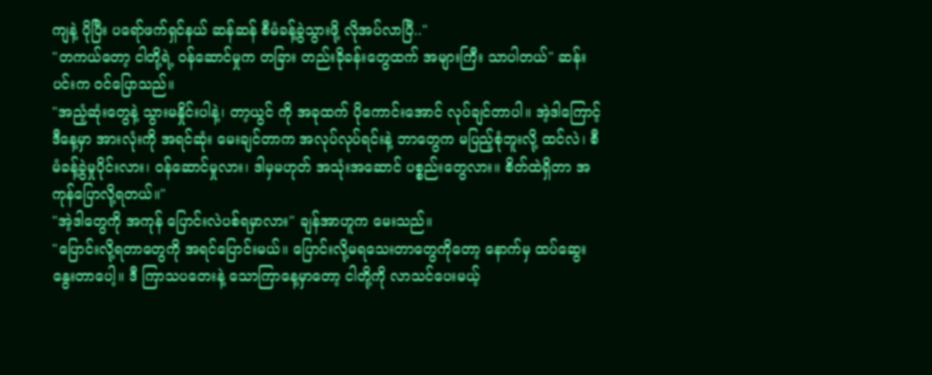ကျနဲ့ ပိုပြီး ပရော်ဖက်ရှင်နယ် ဆန်ဆန် စီမံခန့်ခွဲသွားဖို့ လိုအပ်လာပြီ.."
"တကယ်တော့ ငါတို့ရဲ့ ဝန်ဆောင်မှုက တခြား တည်းခိုခန်းတွေထက် အများကြီး သာပါတယ်" ဆန်းပင်းက ဝင်ပြောသည်။
"အညံ့ဆုံးတွေနဲ့ သွားမနှိုင်းပါနဲ့၊ တာ့ယွင် ကို အခုထက် ပိုကောင်းအောင် လုပ်ချင်တာပါ။ အဲ့ဒါကြောင့် ဒီနေ့မှာ အားလုံးကို အရင်ဆုံး မေးချင်တာက အလုပ်လုပ်ရင်းနဲ့ ဘာတွေက မပြည့်စုံဘူးလို့ ထင်လဲ၊ စီမံခန့်ခွဲမှုပိုင်းလား၊ ဝန်ဆောင်မှုလား၊ ဒါမှမဟုတ် အသုံးအဆောင် ပစ္စည်းတွေလား။ စိတ်ထဲရှိတာ အကုန်ပြောလို့ရတယ်။"
"အဲ့ဒါတွေကို အကုန် ပြောင်းလဲပစ်ရမှာလား" ချန်အာဟူက မေးသည်။
"ပြောင်းလို့ရတာတွေကို အရင်ပြောင်းမယ်။ ပြောင်းလို့မရသေးတာတွေကိုတော့ နောက်မှ ထပ်ဆွေးနွေးတာပေါ့။ ဒီ ကြာသပတေးနဲ့ သောကြာနေ့မှာတော့ ငါတို့ကို လာသင်ပေးမယ့်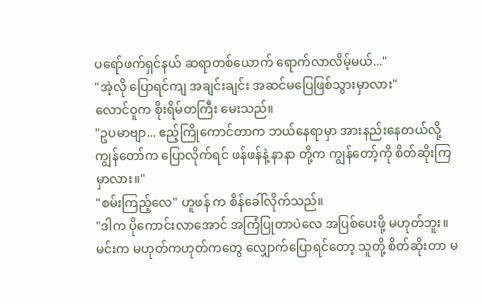ပရော်ဖက်ရှင်နယ် ဆရာတစ်ယောက် ရောက်လာလိမ့်မယ်..."
"အဲ့လို ပြောရင်ကျ အချင်းချင်း အဆင်မပြေဖြစ်သွားမှာလား"
လောင်ဝူက စိုးရိမ်တကြီး မေးသည်။
"ဥပမာဗျာ... ဧည့်ကြိုကောင်တာက ဘယ်နေရာမှာ အားနည်းနေတယ်လို့ ကျွန်တော်က ပြောလိုက်ရင် ဖန်ဖန်နဲ့ နာနာ တို့က ကျွန်တော့်ကို စိတ်ဆိုးကြမှာလား။"
"စမ်းကြည့်လေ" ဟူဖန် က စိန်ခေါ်လိုက်သည်။
"ဒါက ပိုကောင်းလာအောင် အကြံပြုတာပဲလေ အပြစ်ပေးဖို့ မဟုတ်ဘူး။ မင်းက မဟုတ်ကဟုတ်ကတွေ လျှောက်ပြောရင်တော့ သူတို့ စိတ်ဆိုးတာ မ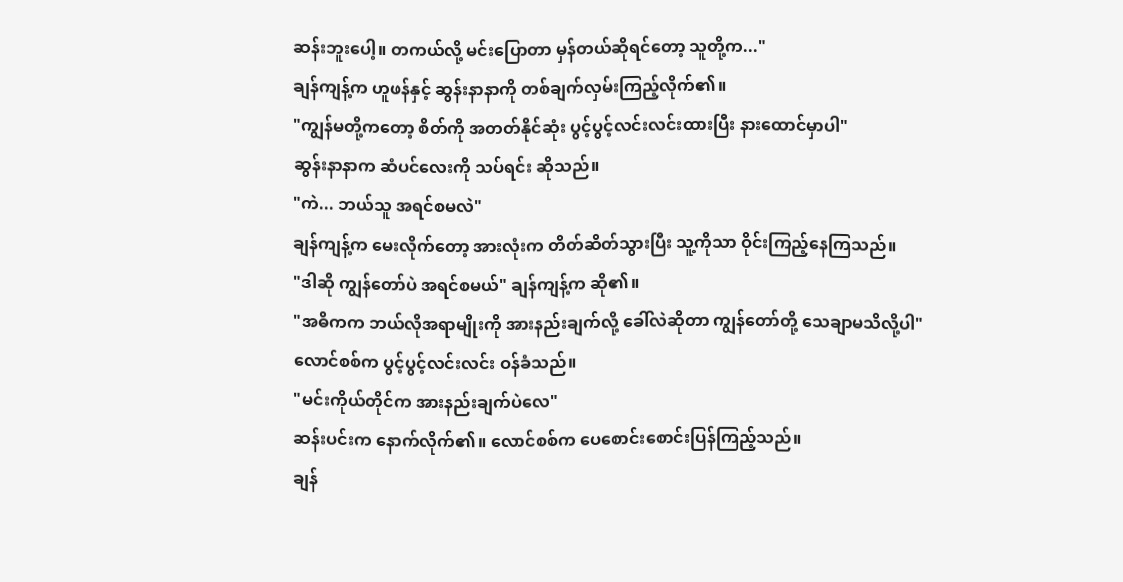ဆန်းဘူးပေါ့။ တကယ်လို့ မင်းပြောတာ မှန်တယ်ဆိုရင်တော့ သူတို့က..."
ချန်ကျန့်က ဟူဖန်နှင့် ဆွန်းနာနာကို တစ်ချက်လှမ်းကြည့်လိုက်၏။
"ကျွန်မတို့ကတော့ စိတ်ကို အတတ်နိုင်ဆုံး ပွင့်ပွင့်လင်းလင်းထားပြီး နားထောင်မှာပါ"
ဆွန်းနာနာက ဆံပင်လေးကို သပ်ရင်း ဆိုသည်။
"ကဲ... ဘယ်သူ အရင်စမလဲ"
ချန်ကျန့်က မေးလိုက်တော့ အားလုံးက တိတ်ဆိတ်သွားပြီး သူ့ကိုသာ ဝိုင်းကြည့်နေကြသည်။
"ဒါဆို ကျွန်တော်ပဲ အရင်စမယ်" ချန်ကျန့်က ဆို၏။
"အဓိကက ဘယ်လိုအရာမျိုးကို အားနည်းချက်လို့ ခေါ်လဲဆိုတာ ကျွန်တော်တို့ သေချာမသိလို့ပါ"
လောင်စစ်က ပွင့်ပွင့်လင်းလင်း ဝန်ခံသည်။
"မင်းကိုယ်တိုင်က အားနည်းချက်ပဲလေ"
ဆန်းပင်းက နောက်လိုက်၏။ လောင်စစ်က ပေစောင်းစောင်းပြန်ကြည့်သည်။
ချန်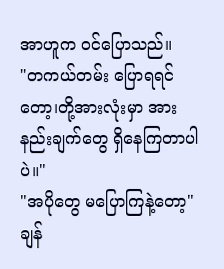အာဟူက ဝင်ပြောသည်။
"တကယ်တမ်း ပြောရရင်တော့၊တို့အားလုံးမှာ အားနည်းချက်တွေ ရှိနေကြတာပါပဲ။"
"အပိုတွေ မပြောကြနဲ့တော့" ချန်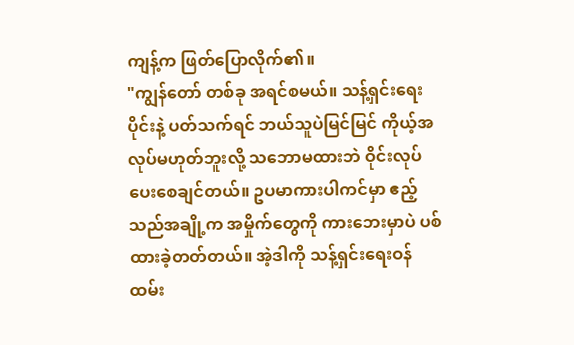ကျန့်က ဖြတ်ပြောလိုက်၏။
"ကျွန်တော် တစ်ခု အရင်စမယ်။ သန့်ရှင်းရေးပိုင်းနဲ့ ပတ်သက်ရင် ဘယ်သူပဲမြင်မြင် ကိုယ့်အလုပ်မဟုတ်ဘူးလို့ သဘောမထားဘဲ ဝိုင်းလုပ်ပေးစေချင်တယ်။ ဥပမာကားပါကင်မှာ ဧည့်သည်အချို့က အမှိုက်တွေကို ကားဘေးမှာပဲ ပစ်ထားခဲ့တတ်တယ်။ အဲ့ဒါကို သန့်ရှင်းရေးဝန်ထမ်း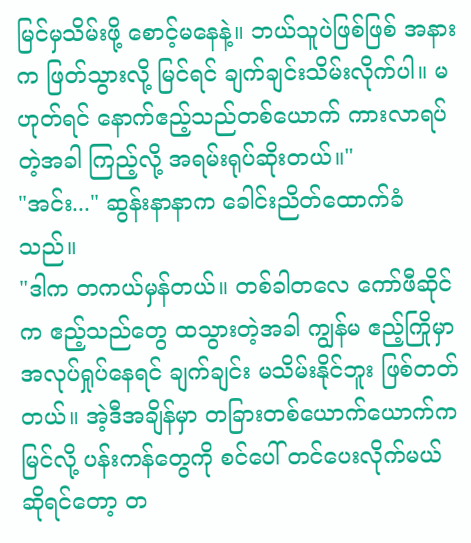မြင်မှသိမ်းဖို့ စောင့်မနေနဲ့။ ဘယ်သူပဲဖြစ်ဖြစ် အနားက ဖြတ်သွားလို့ မြင်ရင် ချက်ချင်းသိမ်းလိုက်ပါ။ မဟုတ်ရင် နောက်ဧည့်သည်တစ်ယောက် ကားလာရပ်တဲ့အခါ ကြည့်လို့ အရမ်းရုပ်ဆိုးတယ်။"
"အင်း..." ဆွန်းနာနာက ခေါင်းညိတ်ထောက်ခံသည်။
"ဒါက တကယ်မှန်တယ်။ တစ်ခါတလေ ကော်ဖီဆိုင်က ဧည့်သည်တွေ ထသွားတဲ့အခါ ကျွန်မ ဧည့်ကြိုမှာ အလုပ်ရှုပ်နေရင် ချက်ချင်း မသိမ်းနိုင်ဘူး ဖြစ်တတ်တယ်။ အဲ့ဒီအချိန်မှာ တခြားတစ်ယောက်ယောက်က မြင်လို့ ပန်းကန်တွေကို စင်ပေါ် တင်ပေးလိုက်မယ်ဆိုရင်တော့ တ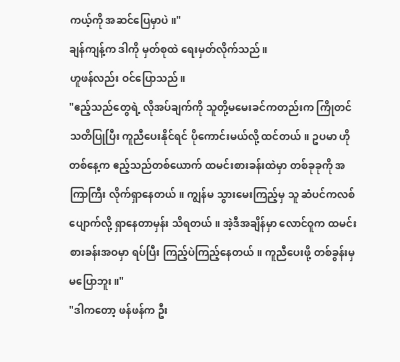ကယ့်ကို အဆင်ပြေမှာပဲ။"
ချန်ကျန့်က ဒါကို မှတ်စုထဲ ရေးမှတ်လိုက်သည်။
ဟူဖန်လည်း ဝင်ပြောသည်။
"ဧည့်သည်တွေရဲ့ လိုအပ်ချက်ကို သူတို့မမေးခင်ကတည်းက ကြိုတင်သတိပြုပြီး ကူညီပေးနိုင်ရင် ပိုကောင်းမယ်လို့ ထင်တယ်။ ဥပမာ ဟိုတစ်နေ့က ဧည့်သည်တစ်ယောက် ထမင်းစားခန်းထဲမှာ တစ်ခုခုကို အကြာကြီး လိုက်ရှာနေတယ်။ ကျွန်မ သွားမေးကြည့်မှ သူ ဆံပင်ကလစ် ပျောက်လို့ ရှာနေတာမှန်း သိရတယ်။ အဲ့ဒီအချိန်မှာ လောင်ဝူက ထမင်းစားခန်းအဝမှာ ရပ်ပြီး ကြည့်ပဲကြည့်နေတယ်။ ကူညီပေးဖို့ တစ်ခွန်းမှ မပြောဘူး။"
"ဒါကတော့ ဖန်ဖန်က ဦး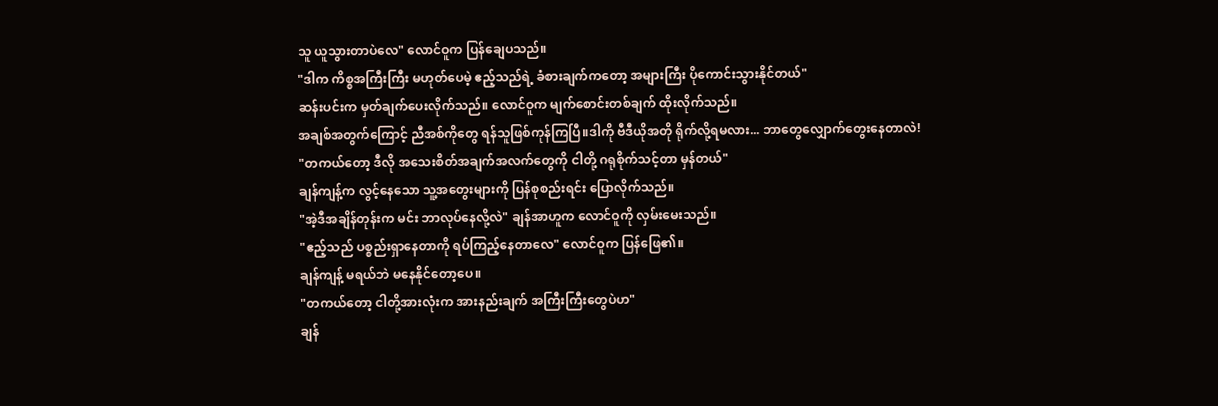သူ ယူသွားတာပဲလေ" လောင်ဝူက ပြန်ချေပသည်။
"ဒါက ကိစ္စအကြီးကြီး မဟုတ်ပေမဲ့ ဧည့်သည်ရဲ့ ခံစားချက်ကတော့ အများကြီး ပိုကောင်းသွားနိုင်တယ်"
ဆန်းပင်းက မှတ်ချက်ပေးလိုက်သည်။ လောင်ဝူက မျက်စောင်းတစ်ချက် ထိုးလိုက်သည်။
အချစ်အတွက်ကြောင့် ညီအစ်ကိုတွေ ရန်သူဖြစ်ကုန်ကြပြီ။ဒါကို ဗီဒီယိုအတို ရိုက်လို့ရမလား... ဘာတွေလျှောက်တွေးနေတာလဲ!
"တကယ်တော့ ဒီလို အသေးစိတ်အချက်အလက်တွေကို ငါတို့ ဂရုစိုက်သင့်တာ မှန်တယ်"
ချန်ကျန့်က လွင့်နေသော သူ့အတွေးများကို ပြန်စုစည်းရင်း ပြောလိုက်သည်။
"အဲ့ဒီအချိန်တုန်းက မင်း ဘာလုပ်နေလို့လဲ" ချန်အာဟူက လောင်ဝူကို လှမ်းမေးသည်။
"ဧည့်သည် ပစ္စည်းရှာနေတာကို ရပ်ကြည့်နေတာလေ" လောင်ဝူက ပြန်ဖြေ၏။
ချန်ကျန့် မရယ်ဘဲ မနေနိုင်တော့ပေ။
"တကယ်တော့ ငါတို့အားလုံးက အားနည်းချက် အကြီးကြီးတွေပဲဟ"
ချန်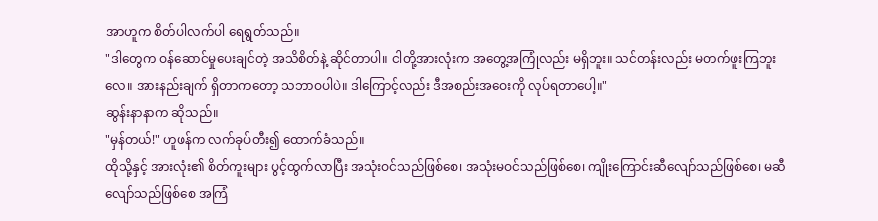အာဟူက စိတ်ပါလက်ပါ ရေရွတ်သည်။
"ဒါတွေက ဝန်ဆောင်မှုပေးချင်တဲ့ အသိစိတ်နဲ့ ဆိုင်တာပါ။ ငါတို့အားလုံးက အတွေ့အကြုံလည်း မရှိဘူး။ သင်တန်းလည်း မတက်ဖူးကြဘူးလေ။ အားနည်းချက် ရှိတာကတော့ သဘာဝပါပဲ။ ဒါကြောင့်လည်း ဒီအစည်းအဝေးကို လုပ်ရတာပေါ့။"
ဆွန်းနာနာက ဆိုသည်။
"မှန်တယ်!" ဟူဖန်က လက်ခုပ်တီး၍ ထောက်ခံသည်။
ထိုသို့နှင့် အားလုံး၏ စိတ်ကူးများ ပွင့်ထွက်လာပြီး အသုံးဝင်သည်ဖြစ်စေ၊ အသုံးမဝင်သည်ဖြစ်စေ၊ ကျိုးကြောင်းဆီလျော်သည်ဖြစ်စေ၊ မဆီလျော်သည်ဖြစ်စေ အကြံ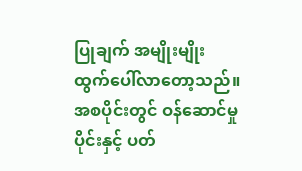ပြုချက် အမျိုးမျိုး ထွက်ပေါ်လာတော့သည်။
အစပိုင်းတွင် ဝန်ဆောင်မှုပိုင်းနှင့် ပတ်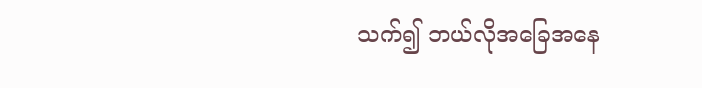သက်၍ ဘယ်လိုအခြေအနေ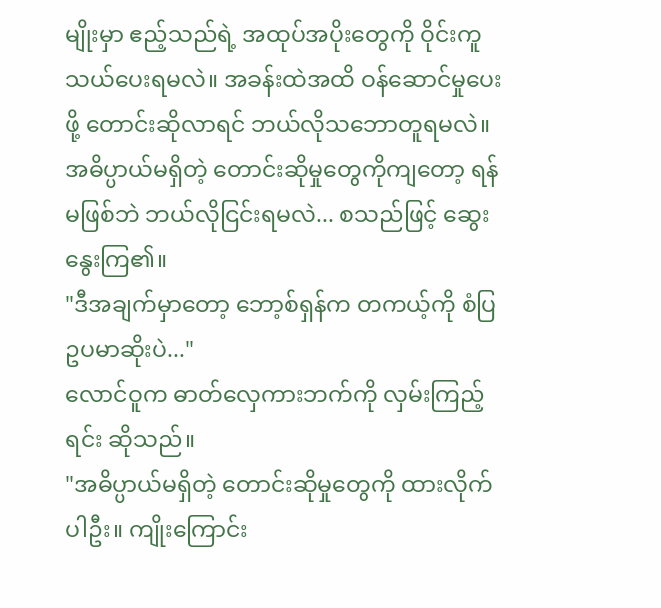မျိုးမှာ ဧည့်သည်ရဲ့ အထုပ်အပိုးတွေကို ဝိုင်းကူသယ်ပေးရမလဲ။ အခန်းထဲအထိ ဝန်ဆောင်မှုပေးဖို့ တောင်းဆိုလာရင် ဘယ်လိုသဘောတူရမလဲ။ အဓိပ္ပာယ်မရှိတဲ့ တောင်းဆိုမှုတွေကိုကျတော့ ရန်မဖြစ်ဘဲ ဘယ်လိုငြင်းရမလဲ... စသည်ဖြင့် ဆွေးနွေးကြ၏။
"ဒီအချက်မှာတော့ ဘော့စ်ရှန်က တကယ့်ကို စံပြဥပမာဆိုးပဲ..."
လောင်ဝူက ဓာတ်လှေကားဘက်ကို လှမ်းကြည့်ရင်း ဆိုသည်။
"အဓိပ္ပာယ်မရှိတဲ့ တောင်းဆိုမှုတွေကို ထားလိုက်ပါဦး။ ကျိုးကြောင်း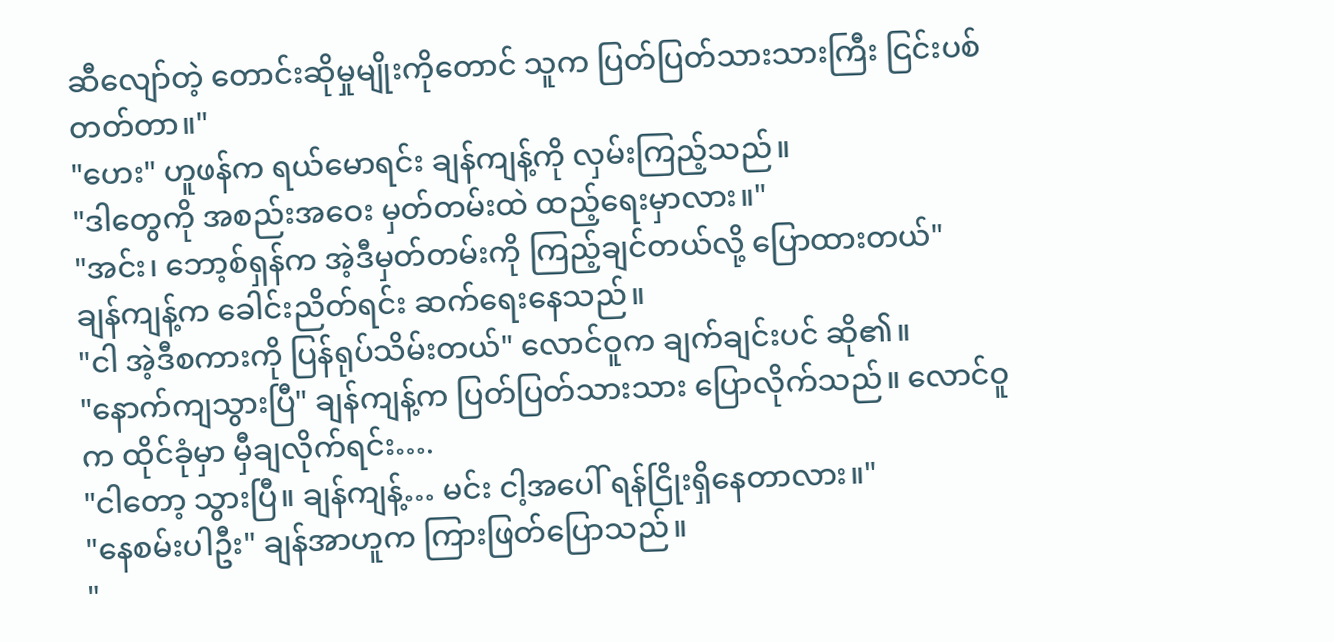ဆီလျော်တဲ့ တောင်းဆိုမှုမျိုးကိုတောင် သူက ပြတ်ပြတ်သားသားကြီး ငြင်းပစ်တတ်တာ။"
"ဟေး" ဟူဖန်က ရယ်မောရင်း ချန်ကျန့်ကို လှမ်းကြည့်သည်။
"ဒါတွေကို အစည်းအဝေး မှတ်တမ်းထဲ ထည့်ရေးမှာလား။"
"အင်း၊ ဘော့စ်ရှန်က အဲ့ဒီမှတ်တမ်းကို ကြည့်ချင်တယ်လို့ ပြောထားတယ်"
ချန်ကျန့်က ခေါင်းညိတ်ရင်း ဆက်ရေးနေသည်။
"ငါ အဲ့ဒီစကားကို ပြန်ရုပ်သိမ်းတယ်" လောင်ဝူက ချက်ချင်းပင် ဆို၏။
"နောက်ကျသွားပြီ" ချန်ကျန့်က ပြတ်ပြတ်သားသား ပြောလိုက်သည်။ လောင်ဝူက ထိုင်ခုံမှာ မှီချလိုက်ရင်း….
"ငါတော့ သွားပြီ။ ချန်ကျန့်… မင်း ငါ့အပေါ် ရန်ငြိုးရှိနေတာလား။"
"နေစမ်းပါဦး" ချန်အာဟူက ကြားဖြတ်ပြောသည်။
"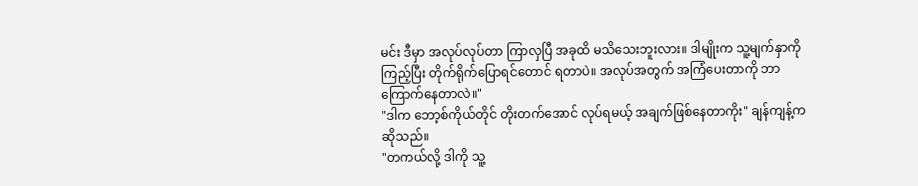မင်း ဒီမှာ အလုပ်လုပ်တာ ကြာလှပြီ အခုထိ မသိသေးဘူးလား။ ဒါမျိုးက သူ့မျက်နှာကို ကြည့်ပြီး တိုက်ရိုက်ပြောရင်တောင် ရတာပဲ။ အလုပ်အတွက် အကြံပေးတာကို ဘာကြောက်နေတာလဲ။"
"ဒါက ဘော့စ်ကိုယ်တိုင် တိုးတက်အောင် လုပ်ရမယ့် အချက်ဖြစ်နေတာကိုး" ချန်ကျန့်က ဆိုသည်။
"တကယ်လို့ ဒါကို သူ့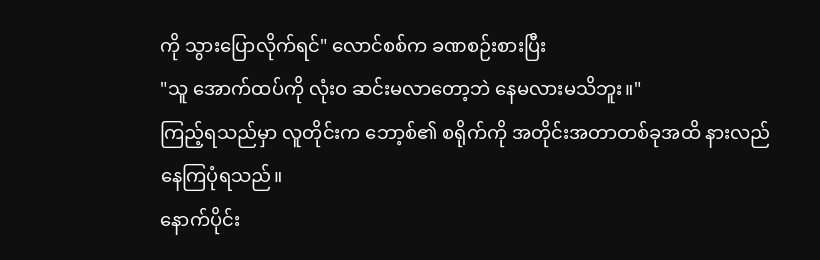ကို သွားပြောလိုက်ရင်" လောင်စစ်က ခဏစဉ်းစားပြီး
"သူ အောက်ထပ်ကို လုံးဝ ဆင်းမလာတော့ဘဲ နေမလားမသိဘူး။"
ကြည့်ရသည်မှာ လူတိုင်းက ဘော့စ်၏ စရိုက်ကို အတိုင်းအတာတစ်ခုအထိ နားလည်နေကြပုံရသည်။
နောက်ပိုင်း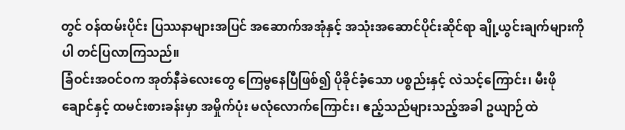တွင် ဝန်ထမ်းပိုင်း ပြဿနာများအပြင် အဆောက်အအုံနှင့် အသုံးအဆောင်ပိုင်းဆိုင်ရာ ချို့ယွင်းချက်များကိုပါ တင်ပြလာကြသည်။
ခြံဝင်းအဝင်ဝက အုတ်နီခဲလေးတွေ ကြေမွနေပြီဖြစ်၍ ပိုခိုင်ခံ့သော ပစ္စည်းနှင့် လဲသင့်ကြောင်း၊ မီးဖိုချောင်နှင့် ထမင်းစားခန်းမှာ အမှိုက်ပုံး မလုံလောက်ကြောင်း၊ ဧည့်သည်များသည့်အခါ ဥယျာဉ်ထဲ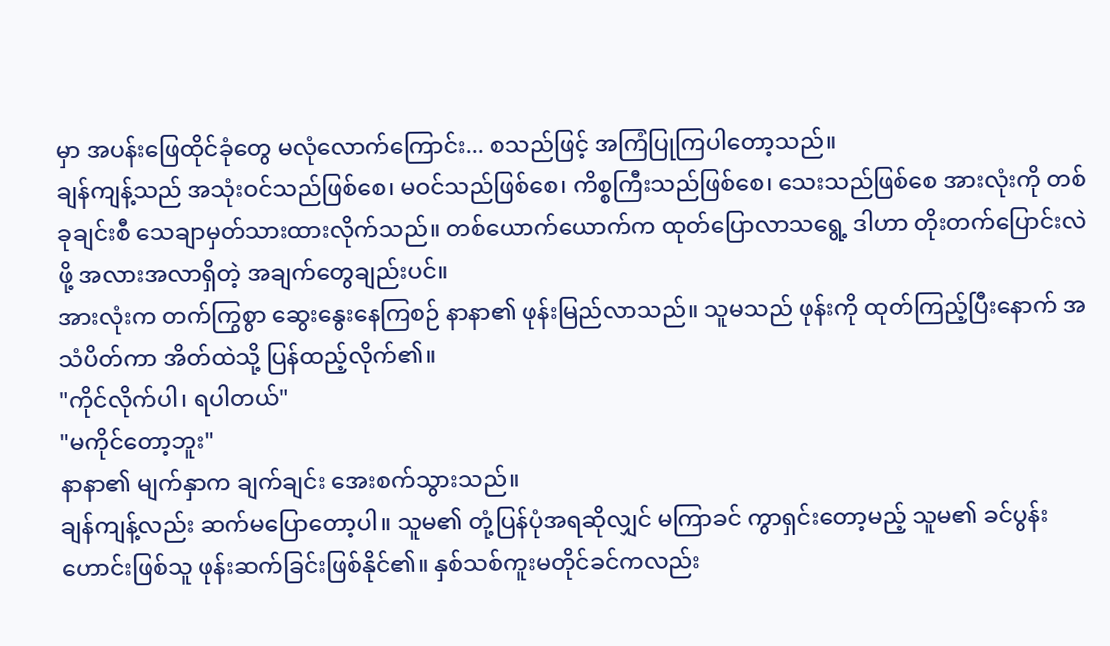မှာ အပန်းဖြေထိုင်ခုံတွေ မလုံလောက်ကြောင်း... စသည်ဖြင့် အကြံပြုကြပါတော့သည်။
ချန်ကျန့်သည် အသုံးဝင်သည်ဖြစ်စေ၊ မဝင်သည်ဖြစ်စေ၊ ကိစ္စကြီးသည်ဖြစ်စေ၊ သေးသည်ဖြစ်စေ အားလုံးကို တစ်ခုချင်းစီ သေချာမှတ်သားထားလိုက်သည်။ တစ်ယောက်ယောက်က ထုတ်ပြောလာသရွေ့ ဒါဟာ တိုးတက်ပြောင်းလဲဖို့ အလားအလာရှိတဲ့ အချက်တွေချည်းပင်။
အားလုံးက တက်ကြွစွာ ဆွေးနွေးနေကြစဉ် နာနာ၏ ဖုန်းမြည်လာသည်။ သူမသည် ဖုန်းကို ထုတ်ကြည့်ပြီးနောက် အသံပိတ်ကာ အိတ်ထဲသို့ ပြန်ထည့်လိုက်၏။
"ကိုင်လိုက်ပါ၊ ရပါတယ်"
"မကိုင်တော့ဘူး"
နာနာ၏ မျက်နှာက ချက်ချင်း အေးစက်သွားသည်။
ချန်ကျန့်လည်း ဆက်မပြောတော့ပါ။ သူမ၏ တုံ့ပြန်ပုံအရဆိုလျှင် မကြာခင် ကွာရှင်းတော့မည့် သူမ၏ ခင်ပွန်းဟောင်းဖြစ်သူ ဖုန်းဆက်ခြင်းဖြစ်နိုင်၏။ နှစ်သစ်ကူးမတိုင်ခင်ကလည်း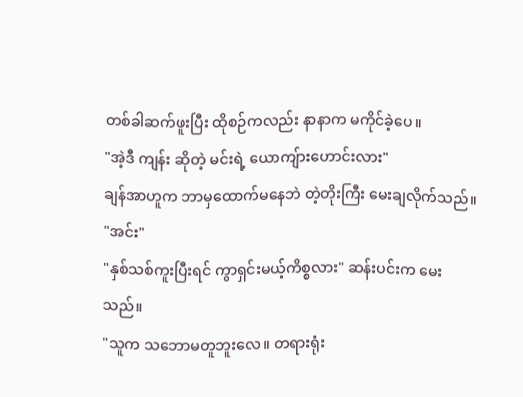တစ်ခါဆက်ဖူးပြီး ထိုစဉ်ကလည်း နာနာက မကိုင်ခဲ့ပေ။
"အဲ့ဒီ ကျန်း ဆိုတဲ့ မင်းရဲ့ ယောကျ်ားဟောင်းလား"
ချန်အာဟူက ဘာမှထောက်မနေဘဲ တဲ့တိုးကြီး မေးချလိုက်သည်။
"အင်း"
"နှစ်သစ်ကူးပြီးရင် ကွာရှင်းမယ့်ကိစ္စလား" ဆန်းပင်းက မေးသည်။
"သူက သဘောမတူဘူးလေ။ တရားရုံး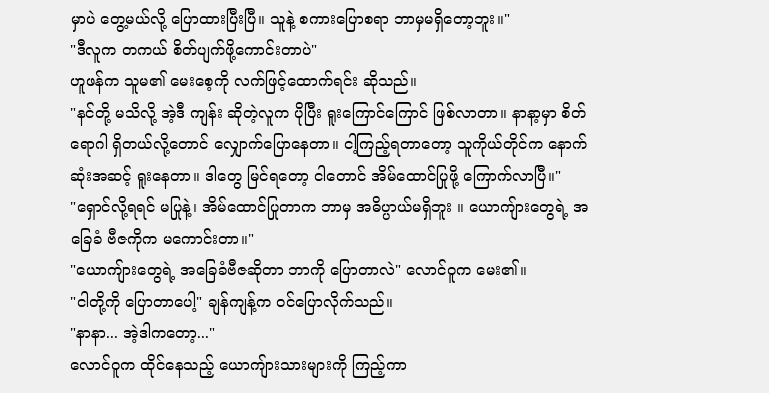မှာပဲ တွေ့မယ်လို့ ပြောထားပြီးပြီ။ သူနဲ့ စကားပြောစရာ ဘာမှမရှိတော့ဘူး။"
"ဒီလူက တကယ် စိတ်ပျက်ဖို့ကောင်းတာပဲ"
ဟူဖန်က သူမ၏ မေးစေ့ကို လက်ဖြင့်ထောက်ရင်း ဆိုသည်။
"နင်တို့ မသိလို့ အဲ့ဒီ ကျန်း ဆိုတဲ့လူက ပိုပြီး ရူးကြောင်ကြောင် ဖြစ်လာတာ။ နာနာ့မှာ စိတ်ရောဂါ ရှိတယ်လို့တောင် လျှောက်ပြောနေတာ။ ငါ့ကြည့်ရတာတော့ သူကိုယ်တိုင်က နောက်ဆုံးအဆင့် ရူးနေတာ။ ဒါတွေ မြင်ရတော့ ငါတောင် အိမ်ထောင်ပြုဖို့ ကြောက်လာပြီ။"
"ရှောင်လို့ရရင် မပြုနဲ့၊ အိမ်ထောင်ပြုတာက ဘာမှ အဓိပ္ပာယ်မရှိဘူး ။ ယောကျ်ားတွေရဲ့ အခြေခံ ဗီဇကိုက မကောင်းတာ။"
"ယောကျ်ားတွေရဲ့ အခြေခံဗီဇဆိုတာ ဘာကို ပြောတာလဲ" လောင်ဝူက မေး၏။
"ငါတို့ကို ပြောတာပေါ့" ချန်ကျန့်က ဝင်ပြောလိုက်သည်။
"နာနာ... အဲ့ဒါကတော့..."
လောင်ဝူက ထိုင်နေသည့် ယောကျ်ားသားများကို ကြည့်ကာ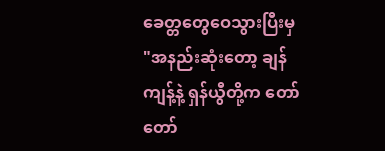ခေတ္တတွေဝေသွားပြီးမှ
"အနည်းဆုံးတော့ ချန်ကျန့်နဲ့ ရှန်ယွီတို့က တော်တော်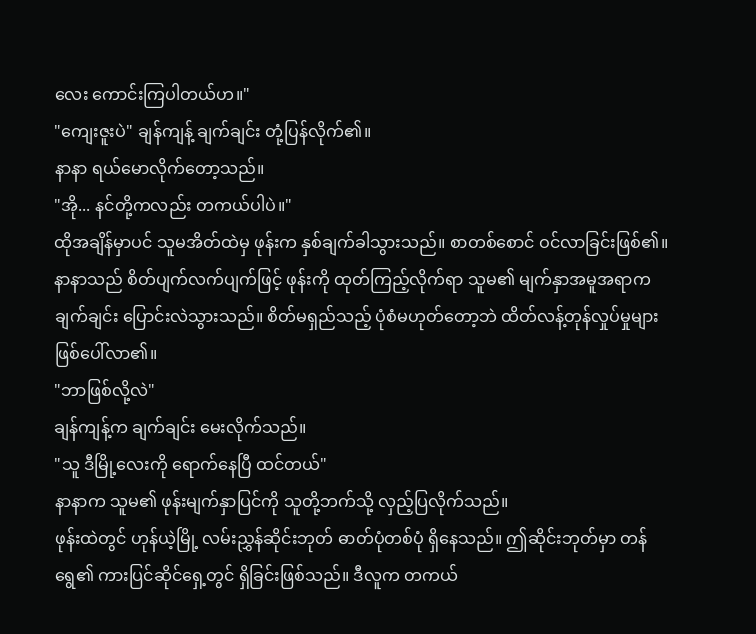လေး ကောင်းကြပါတယ်ဟ။"
"ကျေးဇူးပဲ" ချန်ကျန့် ချက်ချင်း တုံ့ပြန်လိုက်၏။
နာနာ ရယ်မောလိုက်တော့သည်။
"အို... နင်တို့ကလည်း တကယ်ပါပဲ။"
ထိုအချိန်မှာပင် သူမအိတ်ထဲမှ ဖုန်းက နှစ်ချက်ခါသွားသည်။ စာတစ်စောင် ဝင်လာခြင်းဖြစ်၏။ နာနာသည် စိတ်ပျက်လက်ပျက်ဖြင့် ဖုန်းကို ထုတ်ကြည့်လိုက်ရာ သူမ၏ မျက်နှာအမူအရာက ချက်ချင်း ပြောင်းလဲသွားသည်။ စိတ်မရှည်သည့် ပုံစံမဟုတ်တော့ဘဲ ထိတ်လန့်တုန်လှုပ်မှုများ ဖြစ်ပေါ်လာ၏။
"ဘာဖြစ်လို့လဲ"
ချန်ကျန့်က ချက်ချင်း မေးလိုက်သည်။
"သူ ဒီမြို့လေးကို ရောက်နေပြီ ထင်တယ်"
နာနာက သူမ၏ ဖုန်းမျက်နှာပြင်ကို သူတို့ဘက်သို့ လှည့်ပြလိုက်သည်။
ဖုန်းထဲတွင် ဟုန်ယဲ့မြို့ လမ်းညွှန်ဆိုင်းဘုတ် ဓာတ်ပုံတစ်ပုံ ရှိနေသည်။ ဤဆိုင်းဘုတ်မှာ တန်ရွေ၏ ကားပြင်ဆိုင်ရှေ့တွင် ရှိခြင်းဖြစ်သည်။ ဒီလူက တကယ်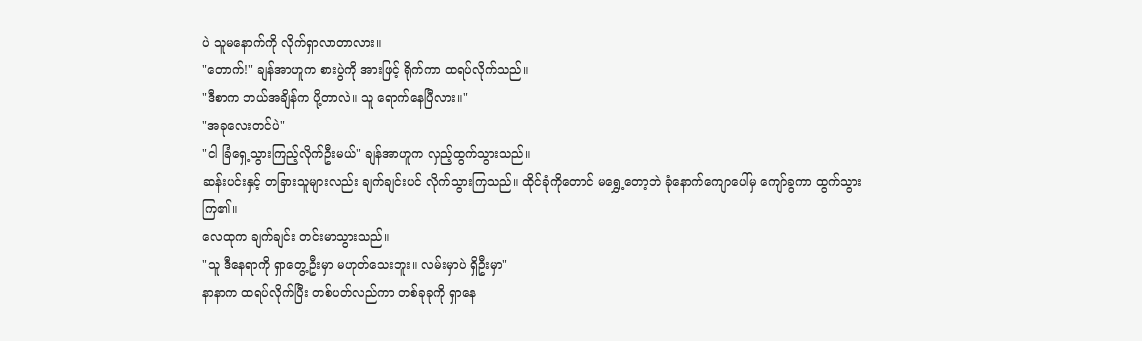ပဲ သူမနောက်ကို လိုက်ရှာလာတာလား။
"တောက်!" ချန်အာဟူက စားပွဲကို အားဖြင့် ရိုက်ကာ ထရပ်လိုက်သည်။
"ဒီစာက ဘယ်အချိန်က ပို့တာလဲ။ သူ ရောက်နေပြီလား။"
"အခုလေးတင်ပဲ"
"ငါ ခြံရှေ့သွားကြည့်လိုက်ဦးမယ်" ချန်အာဟူက လှည့်ထွက်သွားသည်။
ဆန်းပင်းနှင့် တခြားသူများလည်း ချက်ချင်းပင် လိုက်သွားကြသည်။ ထိုင်ခုံကိုတောင် မရွှေ့တော့ဘဲ ခုံနောက်ကျောပေါ်မှ ကျော်ခွကာ ထွက်သွားကြ၏။
လေထုက ချက်ချင်း တင်းမာသွားသည်။
"သူ ဒီနေရာကို ရှာတွေ့ဦးမှာ မဟုတ်သေးဘူး။ လမ်းမှာပဲ ရှိဦးမှာ"
နာနာက ထရပ်လိုက်ပြီး တစ်ပတ်လည်ကာ တစ်ခုခုကို ရှာနေ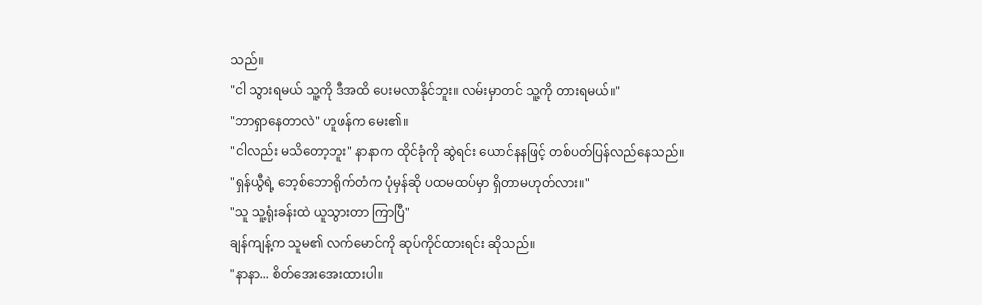သည်။
"ငါ သွားရမယ် သူ့ကို ဒီအထိ ပေးမလာနိုင်ဘူး။ လမ်းမှာတင် သူ့ကို တားရမယ်။"
"ဘာရှာနေတာလဲ" ဟူဖန်က မေး၏။
"ငါလည်း မသိတော့ဘူး" နာနာက ထိုင်ခုံကို ဆွဲရင်း ယောင်နနဖြင့် တစ်ပတ်ပြန်လည်နေသည်။
"ရှန်ယွီရဲ့ ဘေ့စ်ဘောရိုက်တံက ပုံမှန်ဆို ပထမထပ်မှာ ရှိတာမဟုတ်လား။"
"သူ သူ့ရုံးခန်းထဲ ယူသွားတာ ကြာပြီ"
ချန်ကျန့်က သူမ၏ လက်မောင်ကို ဆုပ်ကိုင်ထားရင်း ဆိုသည်။
"နာနာ... စိတ်အေးအေးထားပါ။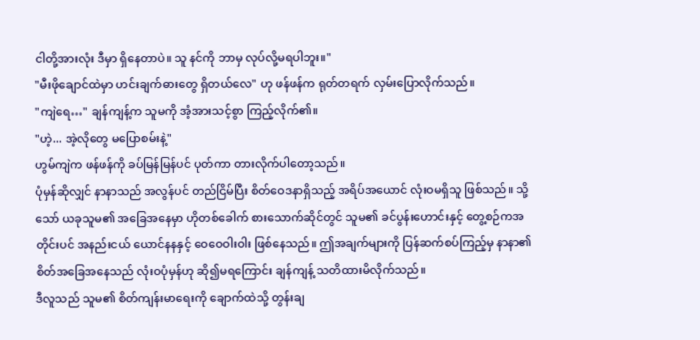ငါတို့အားလုံး ဒီမှာ ရှိနေတာပဲ။ သူ နင်ကို ဘာမှ လုပ်လို့မရပါဘူး။"
"မီးဖိုချောင်ထဲမှာ ဟင်းချက်ဓားတွေ ရှိတယ်လေ" ဟု ဖန်ဖန်က ရုတ်တရက် လှမ်းပြောလိုက်သည်။
"ကျဲရေ…" ချန်ကျန့်က သူမကို အံ့အားသင့်စွာ ကြည့်လိုက်၏။
"ဟဲ့... အဲ့လိုတွေ မပြောစမ်းနဲ့"
ဟွမ်ကျဲက ဖန်ဖန်ကို ခပ်မြန်မြန်ပင် ပုတ်ကာ တားလိုက်ပါတော့သည်။
ပုံမှန်ဆိုလျှင် နာနာသည် အလွန်ပင် တည်ငြိမ်ပြီး စိတ်ဝေဒနာရှိသည့် အရိပ်အယောင် လုံးဝမရှိသူ ဖြစ်သည်။ သို့သော် ယခုသူမ၏ အခြေအနေမှာ ဟိုတစ်ခေါက် စားသောက်ဆိုင်တွင် သူမ၏ ခင်ပွန်းဟောင်းနှင့် တွေ့စဉ်ကအတိုင်းပင် အနည်းငယ် ယောင်နနနှင့် ဝေဝေဝါးဝါး ဖြစ်နေသည်။ ဤအချက်များကို ပြန်ဆက်စပ်ကြည့်မှ နာနာ၏ စိတ်အခြေအနေသည် လုံးဝပုံမှန်ဟု ဆို၍မရကြောင်း ချန်ကျန့် သတိထားမိလိုက်သည်။
ဒီလူသည် သူမ၏ စိတ်ကျန်းမာရေးကို ချောက်ထဲသို့ တွန်းချ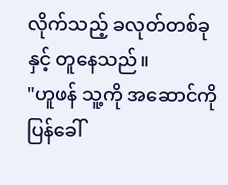လိုက်သည့် ခလုတ်တစ်ခုနှင့် တူနေသည်။
"ဟူဖန် သူ့ကို အဆောင်ကို ပြန်ခေါ်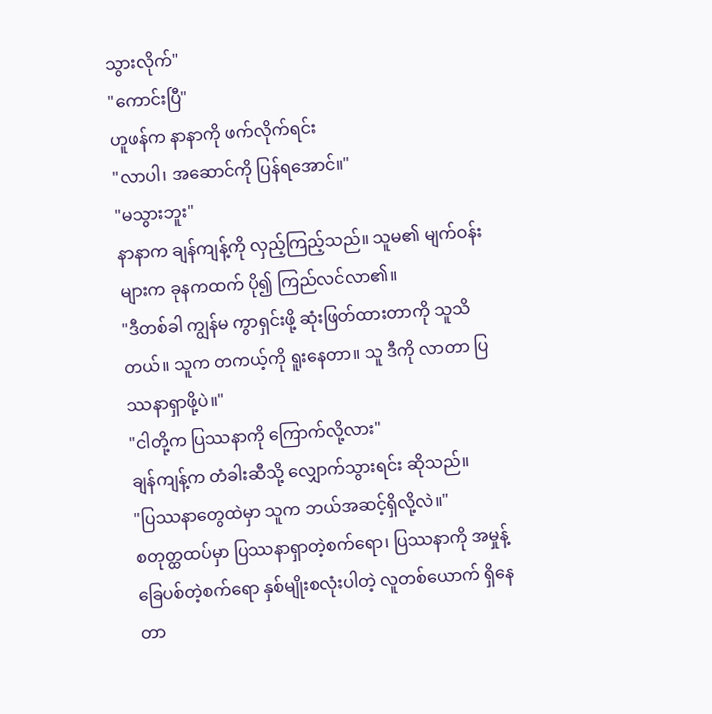သွားလိုက်"
"ကောင်းပြီ"
ဟူဖန်က နာနာကို ဖက်လိုက်ရင်း
"လာပါ၊ အဆောင်ကို ပြန်ရအောင်။"
"မသွားဘူး"
နာနာက ချန်ကျန့်ကို လှည့်ကြည့်သည်။ သူမ၏ မျက်ဝန်းများက ခုနကထက် ပို၍ ကြည်လင်လာ၏။
"ဒီတစ်ခါ ကျွန်မ ကွာရှင်းဖို့ ဆုံးဖြတ်ထားတာကို သူသိတယ်။ သူက တကယ့်ကို ရူးနေတာ။ သူ ဒီကို လာတာ ပြဿနာရှာဖို့ပဲ။"
"ငါတို့က ပြဿနာကို ကြောက်လို့လား"
ချန်ကျန့်က တံခါးဆီသို့ လျှောက်သွားရင်း ဆိုသည်။
"ပြဿနာတွေထဲမှာ သူက ဘယ်အဆင့်ရှိလို့လဲ။"
စတုတ္ထထပ်မှာ ပြဿနာရှာတဲ့စက်ရော၊ ပြဿနာကို အမှုန့်ခြေပစ်တဲ့စက်ရော နှစ်မျိုးစလုံးပါတဲ့ လူတစ်ယောက် ရှိနေတာ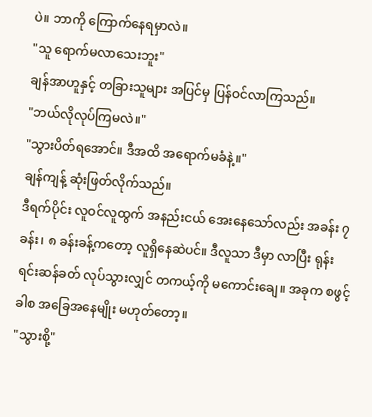ပဲ။ ဘာကို ကြောက်နေရမှာလဲ။
"သူ ရောက်မလာသေးဘူး"
ချန်အာဟူနှင့် တခြားသူများ အပြင်မှ ပြန်ဝင်လာကြသည်။
"ဘယ်လိုလုပ်ကြမလဲ။"
"သွားပိတ်ရအောင်။ ဒီအထိ အရောက်မခံနဲ့။"
ချန်ကျန့် ဆုံးဖြတ်လိုက်သည်။
ဒီရက်ပိုင်း လူဝင်လူထွက် အနည်းငယ် အေးနေသော်လည်း အခန်း ၇ ခန်း၊ ၈ ခန်းခန့်ကတော့ လူရှိနေဆဲပင်။ ဒီလူသာ ဒီမှာ လာပြီး ရုန်းရင်းဆန်ခတ် လုပ်သွားလျှင် တကယ့်ကို မကောင်းချေ။ အခုက စဖွင့်ခါစ အခြေအနေမျိုး မဟုတ်တော့။
"သွားစို့"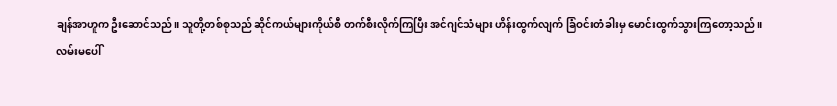ချန်အာဟူက ဦးဆောင်သည်။ သူတို့တစ်စုသည် ဆိုင်ကယ်များကိုယ်စီ တက်စီးလိုက်ကြပြီး အင်ဂျင်သံများ ဟိန်းထွက်လျက် ခြံဝင်းတံခါးမှ မောင်းထွက်သွားကြတော့သည်။
လမ်းမပေါ်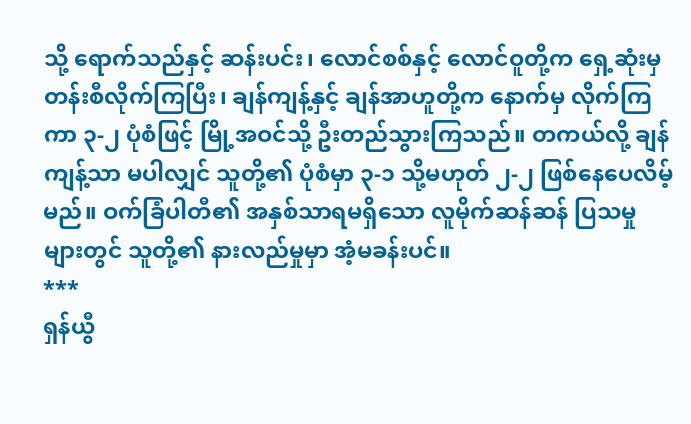သို့ ရောက်သည်နှင့် ဆန်းပင်း၊ လောင်စစ်နှင့် လောင်ဝူတို့က ရှေ့ဆုံးမှ တန်းစီလိုက်ကြပြီး၊ ချန်ကျန့်နှင့် ချန်အာဟူတို့က နောက်မှ လိုက်ကြကာ ၃-၂ ပုံစံဖြင့် မြို့အဝင်သို့ ဦးတည်သွားကြသည်။ တကယ်လို့ ချန်ကျန့်သာ မပါလျှင် သူတို့၏ ပုံစံမှာ ၃-၁ သို့မဟုတ် ၂-၂ ဖြစ်နေပေလိမ့်မည်။ ဝက်ခြံပါတီ၏ အနှစ်သာရမရှိသော လူမိုက်ဆန်ဆန် ပြသမှုများတွင် သူတို့၏ နားလည်မှုမှာ အံ့မခန်းပင်။
***
ရှန်ယွီ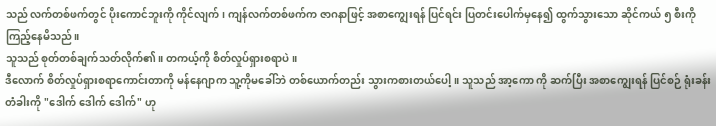သည် လက်တစ်ဖက်တွင် ပိုးကောင်ဘူးကို ကိုင်လျက်၊ ကျန်လက်တစ်ဖက်က ဇာဂနာဖြင့် အစာကျွေးရန် ပြင်ရင်း ပြတင်းပေါက်မှနေ၍ ထွက်သွားသော ဆိုင်ကယ် ၅ စီးကို ကြည့်နေမိသည်။
သူသည် စုတ်တစ်ချက်သတ်လိုက်၏။ တကယ့်ကို စိတ်လှုပ်ရှားစရာပဲ။
ဒီလောက် စိတ်လှုပ်ရှားစရာကောင်းတာကို မန်နေဂျာက သူ့ကိုမခေါ်ဘဲ တစ်ယောက်တည်း သွားကစားတယ်ပေါ့။ သူသည် အာ့ကော ကို ဆက်ပြီး အစာကျွေးရန် ပြင်စဉ် ရုံးခန်းတံခါးကို "ဒေါက် ဒေါက် ဒေါက်" ဟု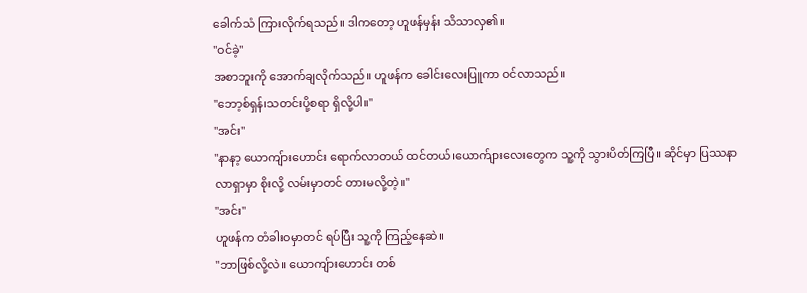ခေါက်သံ ကြားလိုက်ရသည်။ ဒါကတော့ ဟူဖန်မှန်း သိသာလှ၏။
"ဝင်ခဲ့"
အစာဘူးကို အောက်ချလိုက်သည်။ ဟူဖန်က ခေါင်းလေးပြူကာ ဝင်လာသည်။
"ဘော့စ်ရှန်၊သတင်းပို့စရာ ရှိလို့ပါ။"
"အင်း"
"နာနာ့ ယောကျ်ားဟောင်း ရောက်လာတယ် ထင်တယ်၊ယောက်ျားလေးတွေက သူ့ကို သွားပိတ်ကြပြီ။ ဆိုင်မှာ ပြဿနာလာရှာမှာ စိုးလို့ လမ်းမှာတင် တားမလို့တဲ့။"
"အင်း"
ဟူဖန်က တံခါးဝမှာတင် ရပ်ပြီး သူ့ကို ကြည့်နေဆဲ။
"ဘာဖြစ်လို့လဲ။ ယောကျ်ားဟောင်း တစ်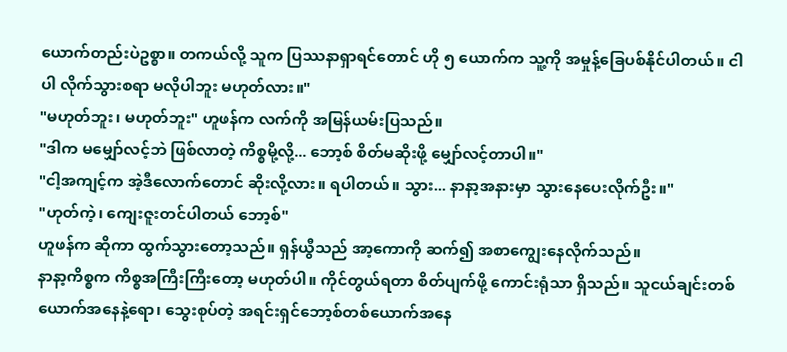ယောက်တည်းပဲဥစ္စာ။ တကယ်လို့ သူက ပြဿနာရှာရင်တောင် ဟို ၅ ယောက်က သူ့ကို အမှုန့်ခြေပစ်နိုင်ပါတယ်။ ငါပါ လိုက်သွားစရာ မလိုပါဘူး မဟုတ်လား။"
"မဟုတ်ဘူး၊ မဟုတ်ဘူး" ဟူဖန်က လက်ကို အမြန်ယမ်းပြသည်။
"ဒါက မမျှော်လင့်ဘဲ ဖြစ်လာတဲ့ ကိစ္စမို့လို့... ဘော့စ် စိတ်မဆိုးဖို့ မျှော်လင့်တာပါ။"
"ငါ့အကျင့်က အဲ့ဒီလောက်တောင် ဆိုးလို့လား။ ရပါတယ်။ သွား... နာနာ့အနားမှာ သွားနေပေးလိုက်ဦး။"
"ဟုတ်ကဲ့၊ ကျေးဇူးတင်ပါတယ် ဘော့စ်"
ဟူဖန်က ဆိုကာ ထွက်သွားတော့သည်။ ရှန်ယွီသည် အာ့ကောကို ဆက်၍ အစာကျွေးနေလိုက်သည်။
နာနာ့ကိစ္စက ကိစ္စအကြီးကြီးတော့ မဟုတ်ပါ။ ကိုင်တွယ်ရတာ စိတ်ပျက်ဖို့ ကောင်းရုံသာ ရှိသည်။ သူငယ်ချင်းတစ်ယောက်အနေနဲ့ရော၊ သွေးစုပ်တဲ့ အရင်းရှင်ဘော့စ်တစ်ယောက်အနေ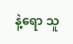နဲ့ရော သူ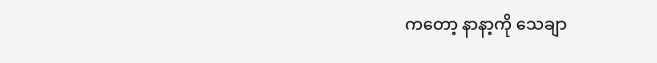ကတော့ နာနာ့ကို သေချာ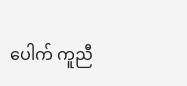ပေါက် ကူညီ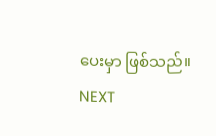ပေးမှာ ဖြစ်သည်။
NEXT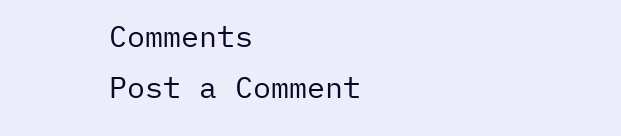Comments
Post a Comment